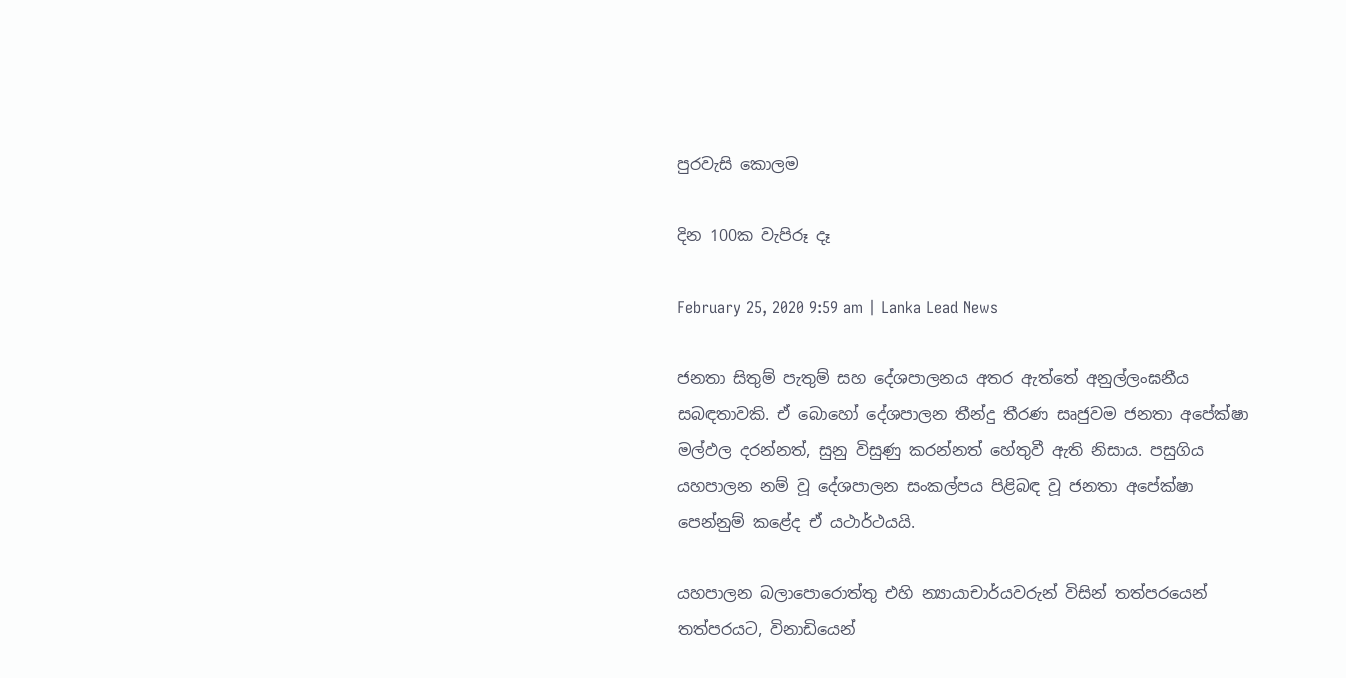පුරවැසි කොලම

දින 100ක වැපිරූ දෑ

February 25, 2020 9:59 am | Lanka Lead News

ජනතා සිතුම් පැතුම් සහ දේශපාලනය අතර ඇත්තේ අනුල්ලංඝනීය සබඳතාවකි. ඒ බොහෝ දේශපාලන තීන්දු තීරණ සෘජුවම ජනතා අපේක්ෂා මල්ඵල දරන්නත්, සුනු විසුණු කරන්නත් හේතුවී ඇති නිසාය. පසුගිය යහපාලන නම් වූ දේශපාලන සංකල්පය පිළිබඳ වූ ජනතා අපේක්ෂා පෙන්නුම් කළේද ඒ යථාර්ථයයි.

යහපාලන බලාපොරොත්තු එහි න්‍යායාචාර්යවරුන් විසින් තත්පරයෙන් තත්පරයට, විනාඩියෙන්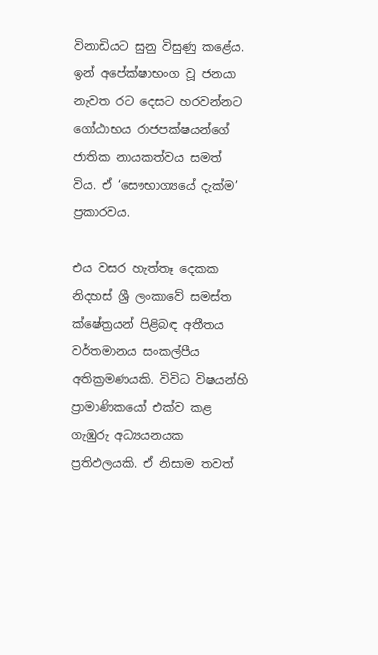විනාඩියට සුනු විසුණු කළේය. ඉන් අපේක්ෂාභංග වූ ජනයා නැවත රට දෙසට හරවන්නට ගෝඨාභය රාජපක්ෂයන්ගේ ජාතික නායකත්වය සමත් විය. ඒ ‘සෞභාග්‍යයේ දැක්ම’ ප්‍රකාරවය.

එය වසර හැත්තෑ දෙකක නිදහස් ශ්‍රී ලංකාවේ සමස්ත ක්ෂේත්‍රයන් පිළිබඳ අතීතය වර්තමානය සංකල්පීය අතික්‍රමණයකි. විවිධ විෂයන්හි ප්‍රාමාණිකයෝ එක්ව කළ ගැඹුරු අධ්‍යයනයක ප්‍රතිඵලයකි. ඒ නිසාම තවත්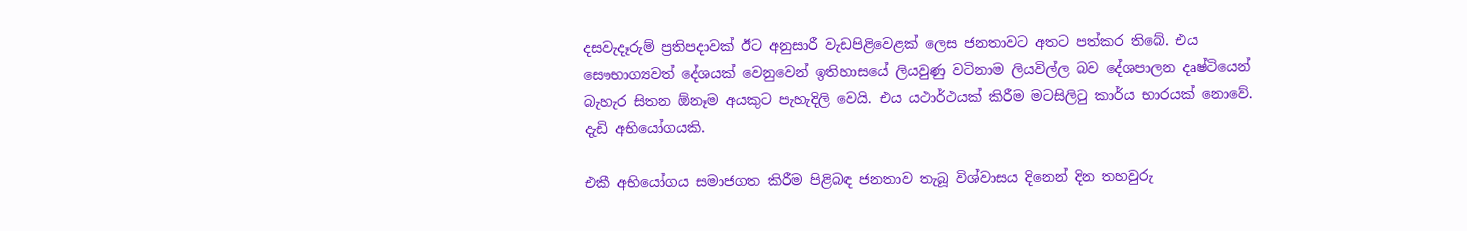දසවැදෑරුම් ප්‍රතිපදාවක් ඊට අනුසාරී වැඩපිළිවෙළක් ලෙස ජනතාවට අතට පත්කර තිබේ. එය සෞභාග්‍යවත් දේශයක් වෙනුවෙන් ඉතිහාසයේ ලියවුණු වටිනාම ලියවිල්ල බව දේශපාලන දෘෂ්ටියෙන් බැහැර සිතන ඕනෑම අයකුට පැහැදිලි වෙයි. එය යථාර්ථයක් කිරීම මටසිලිටු කාර්ය භාරයක් නොවේ. දැඩි අභියෝගයකි.

එකී අභියෝගය සමාජගත කිරීම පිළිබඳ ජනතාව තැබූ විශ්වාසය දිනෙන් දින තහවුරු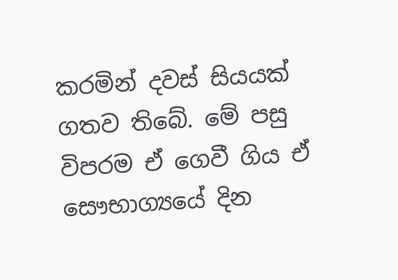කරමින් දවස් සියයක් ගතව තිබේ. මේ පසු විපරම ඒ ගෙවී ගිය ඒ සෞභාග්‍යයේ දින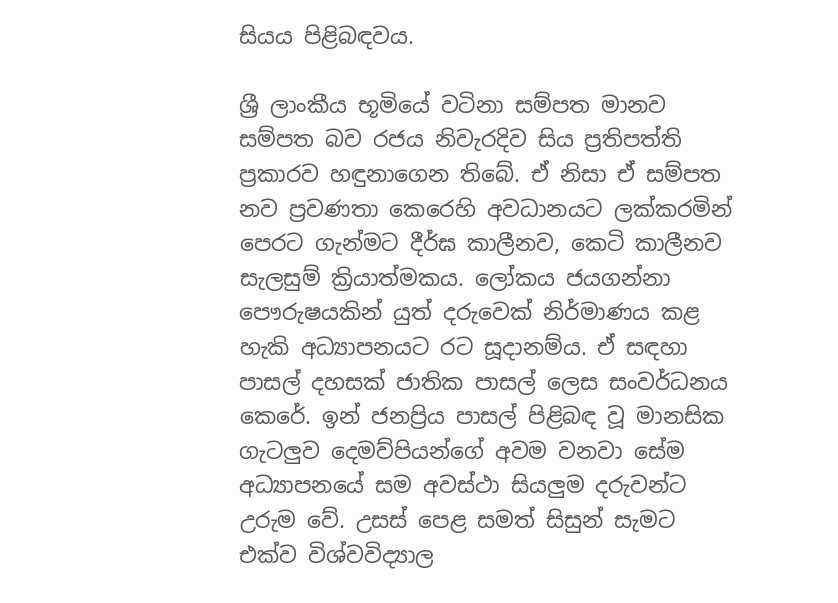සියය පිළිබඳවය.

ශ්‍රී ලාංකීය භූමියේ වටිනා සම්පත මානව සම්පත බව රජය නිවැරදිව සිය ප්‍රතිපත්ති ප්‍රකාරව හඳුනාගෙන තිබේ. ඒ නිසා ඒ සම්පත නව ප්‍රවණතා කෙරෙහි අවධානයට ලක්කරමින් පෙරට ගැන්මට දීර්ඝ කාලීනව, කෙටි කාලීනව සැලසුම් ක්‍රියාත්මකය. ලෝකය ජයගන්නා පෞරුෂයකින් යුත් දරුවෙක් නිර්මාණය කළ හැකි අධ්‍යාපනයට රට සූදානම්ය. ඒ සඳහා පාසල් දහසක් ජාතික පාසල් ලෙස සංවර්ධනය කෙරේ. ඉන් ජනප්‍රිය පාසල් පිළිබඳ වූ මානසික ගැටලුව දෙමව්පියන්ගේ අවම වනවා සේම අධ්‍යාපනයේ සම අවස්ථා සියලුම දරුවන්ට උරුම වේ. උසස් පෙළ සමත් සිසුන් සැමට එක්ව විශ්වවිද්‍යාල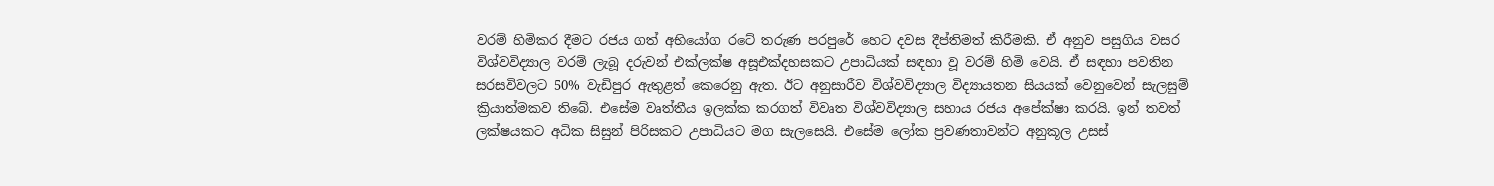වරම් හිමිකර දීමට රජය ගත් අභියෝග රටේ තරුණ පරපුරේ හෙට දවස දීප්තිමත් කිරීමකි. ඒ අනුව පසුගිය වසර විශ්වවිද්‍යාල වරම් ලැබූ දරුවන් එක්ලක්ෂ අසූඑක්දහසකට උපාධියක් සඳහා වූ වරම් හිමි වෙයි. ඒ සඳහා පවතින සරසවිවලට 50% වැඩිපුර ඇතුළත් කෙරෙනු ඇත. ඊට අනුසාරීව විශ්වවිද්‍යාල විද්‍යායතන සියයක් වෙනුවෙන් සැලසුම් ක්‍රියාත්මකව තිබේ. එසේම වෘත්තීය ඉලක්ක කරගත් විවෘත විශ්වවිද්‍යාල සහාය රජය අපේක්ෂා කරයි. ඉන් තවත් ලක්ෂයකට අධික සිසුන් පිරිසකට උපාධියට මග සැලසෙයි. එසේම ලෝක ප්‍රවණතාවන්ට අනුකූල උසස්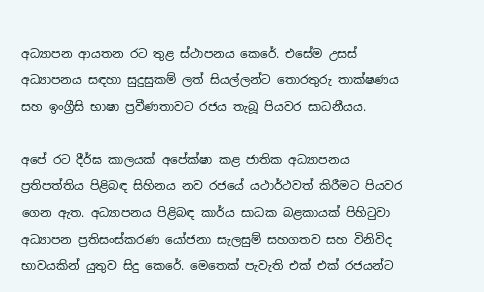අධ්‍යාපන ආයතන රට තුළ ස්ථාපනය කෙරේ. එසේම උසස් අධ්‍යාපනය සඳහා සුදුසුකම් ලත් සියල්ලන්ට තොරතුරු තාක්ෂණය සහ ඉංග්‍රීසි භාෂා ප්‍රවීණතාවට රජය තැබූ පියවර සාධනීයය.

අපේ රට දීර්ඝ කාලයක් අපේක්ෂා කළ ජාතික අධ්‍යාපනය ප්‍රතිපත්තිය පිළිබඳ සිහිනය නව රජයේ යථාර්ථවත් කිරීමට පියවර ගෙන ඇත. අධ්‍යාපනය පිළිබඳ කාර්ය සාධක බළකායක් පිහිටුවා අධ්‍යාපන ප්‍රතිසංස්කරණ යෝජනා සැලසුම් සහගතව සහ විනිවිද භාවයකින් යුතුව සිදු කෙරේ. මෙතෙක් පැවැති එක් එක් රජයන්ට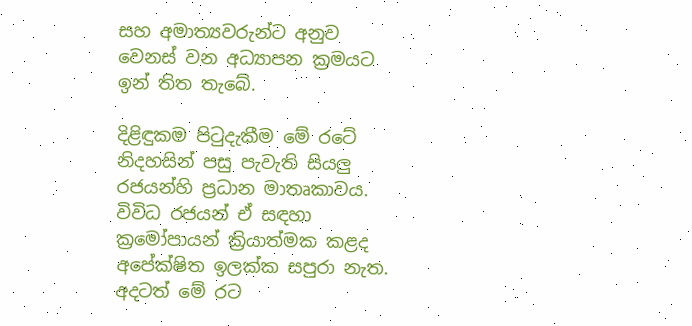සහ අමාත්‍යවරුන්ට අනුව වෙනස් වන අධ්‍යාපන ක්‍රමයට ඉන් තිත තැබේ.

දිළිඳුකම පිටුදැකීම මේ රටේ නිදහසින් පසු පැවැති සියලු රජයන්හි ප්‍රධාන මාතෘකාවය. විවිධ රජයන් ඒ සඳහා ක්‍රමෝපායන් ක්‍රියාත්මක කළද අපේක්ෂිත ඉලක්ක සපුරා නැත. අදටත් මේ රට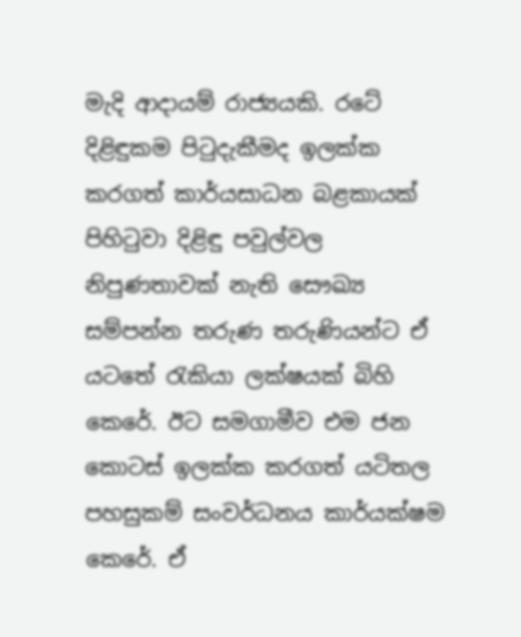මැදි ආදායම් රාජ්‍යයකි. රටේ දිළිඳුකම පිටුදැකීමද ඉලක්ක කරගත් කාර්යසාධන බළකායක් පිහිටුවා දිළිඳු පවුල්වල නිපුණතාවක් නැති සෞඛ්‍ය සම්පන්න තරුණ තරුණියන්ට ඒ යටතේ රැකියා ලක්ෂයක් බිහි කෙරේ. ඊට සමගාමීව එම ජන කොටස් ඉලක්ක කරගත් යටිතල පහසුකම් සංවර්ධනය කාර්යක්ෂම කෙරේ. ඒ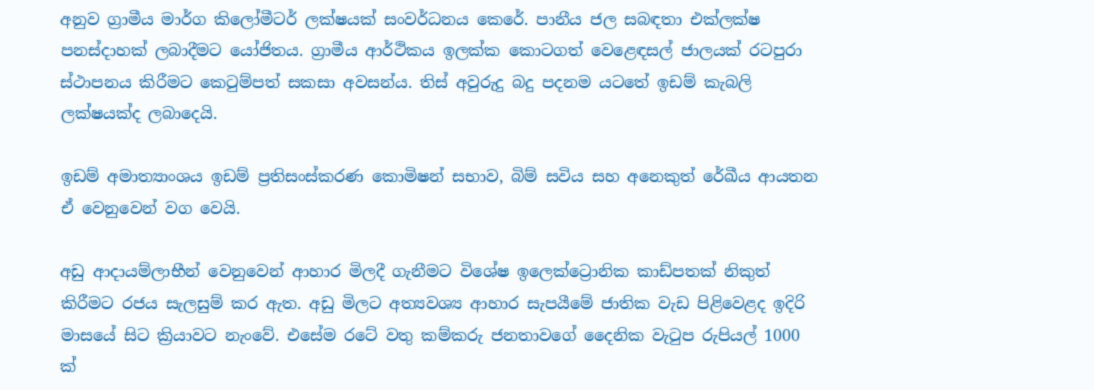අනුව ග්‍රාමීය මාර්ග කිලෝමීටර් ලක්ෂයක් සංවර්ධනය කෙරේ. පානීය ජල සබඳතා එක්ලක්ෂ පනස්දාහක් ලබාදීමට යෝජිතය. ග්‍රාමීය ආර්ථිකය ඉලක්ක කොටගත් වෙළෙඳසල් ජාලයක් රටපුරා ස්ථාපනය කිරීමට කෙටුම්පත් සකසා අවසන්ය. තිස් අවුරුදු බදු පදනම යටතේ ඉඩම් කැබලි ලක්ෂයක්ද ලබාදෙයි.

ඉඩම් අමාත්‍යාංශය ඉඩම් ප්‍රතිසංස්කරණ කොමිෂන් සභාව, බිම් සවිය සහ අනෙකුත් රේඛීය ආයතන ඒ වෙනුවෙන් වග වෙයි.

අඩු ආදායම්ලාභීන් වෙනුවෙන් ආහාර මිලදී ගැනීමට විශේෂ ඉලෙක්ට්‍රොනික කාඩ්පතක් නිකුත් කිරීමට රජය සැලසුම් කර ඇත. අඩු මිලට අත්‍යවශ්‍ය ආහාර සැපයීමේ ජාතික වැඩ පිළිවෙළද ඉදිරි මාසයේ සිට ක්‍රියාවට නැංවේ. එසේම රටේ වතු කම්කරු ජනතාවගේ දෛනික වැටුප රුපියල් 1000 ක්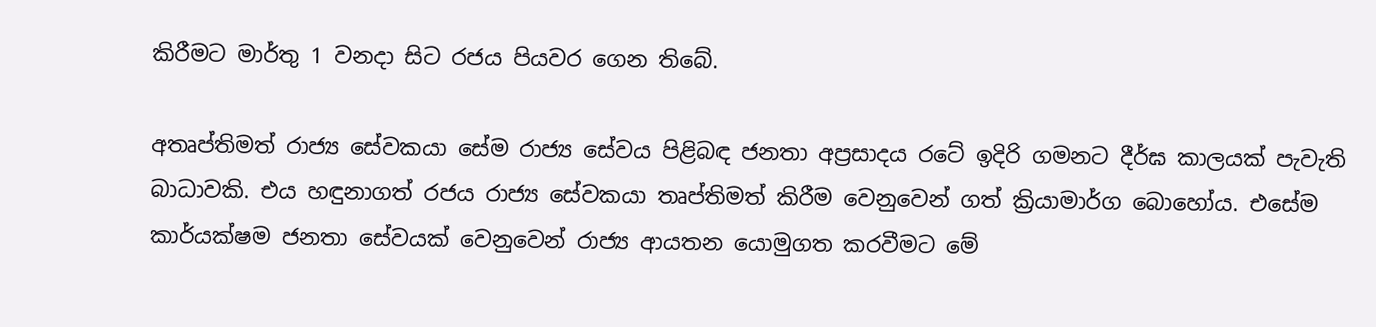කිරීමට මාර්තු 1 වනදා සිට රජය පියවර ගෙන තිබේ.

අතෘප්තිමත් රාජ්‍ය සේවකයා සේම රාජ්‍ය සේවය පිළිබඳ ජනතා අප්‍රසාදය රටේ ඉදිරි ගමනට දීර්ඝ කාලයක් පැවැති බාධාවකි. එය හඳුනාගත් රජය රාජ්‍ය සේවකයා තෘප්තිමත් කිරීම වෙනුවෙන් ගත් ක්‍රියාමාර්ග බොහෝය. එසේම කාර්යක්ෂම ජනතා සේවයක් වෙනුවෙන් රාජ්‍ය ආයතන යොමුගත කරවීමට මේ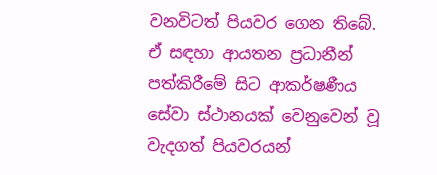වනවිටත් පියවර ගෙන තිබේ. ඒ සඳහා ආයතන ප්‍රධානීන් පත්කිරීමේ සිට ආකර්ෂණීය සේවා ස්ථානයක් වෙනුවෙන් වූ වැදගත් පියවරයන්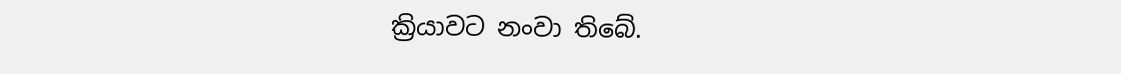ක්‍රියාවට නංවා තිබේ.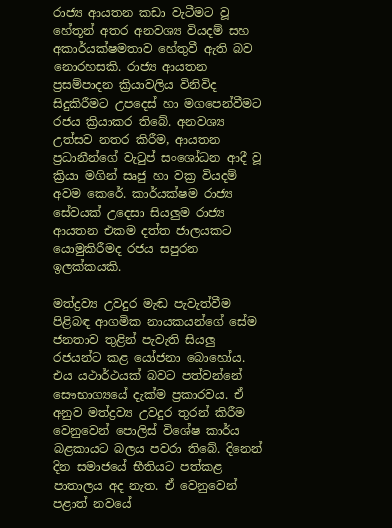රාජ්‍ය ආයතන කඩා වැටීමට වූ හේතූන් අතර අනවශ්‍ය වියදම් සහ අකාර්යක්ෂමතාව හේතුවී ඇති බව නොරහසකි. රාජ්‍ය ආයතන ප්‍රසම්පාදන ක්‍රියාවලිය විනිවිද සිදුකිරීමට උපදෙස් හා මගපෙන්වීමට රජය ක්‍රියාකර තිබේ. අනවශ්‍ය උත්සව නතර කිරීම, ආයතන ප්‍රධානීන්ගේ වැටුප් සංශෝධන ආදී වූ ක්‍රියා මගින් සෘජු හා වක්‍ර වියදම් අවම කෙරේ. කාර්යක්ෂම රාජ්‍ය සේවයක් උදෙසා සියලුම රාජ්‍ය ආයතන එකම දත්ත ජාලයකට යොමුකිරීමද රජය සපුරන ඉලක්කයකි.

මත්ද්‍රව්‍ය උවදුර මැඬ පැවැත්වීම පිළිබඳ ආගමික නායකයන්ගේ සේම ජනතාව තුළින් පැවැති සියලු රජයන්ට කළ යෝජනා බොහෝය. එය යථාර්ථයක් බවට පත්වන්නේ සෞභාග්‍යයේ දැක්ම ප්‍රකාරවය. ඒ අනුව මත්ද්‍රව්‍ය උවදුර තුරන් කිරීම වෙනුවෙන් පොලිස් විශේෂ කාර්ය බළකායට බලය පවරා තිබේ. දිනෙන් දින සමාජයේ භීතියට පත්කළ පාතාලය අද නැත. ඒ වෙනුවෙන් පළාත් නවයේ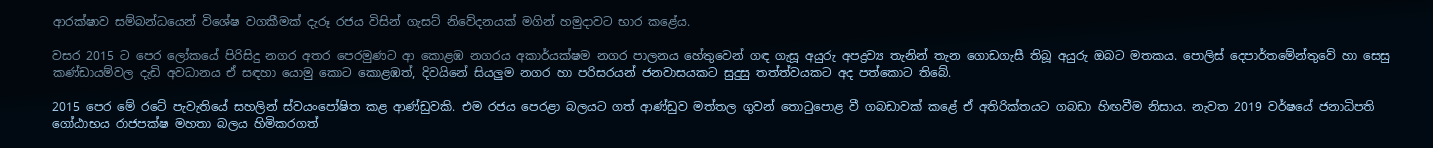ආරක්ෂාව සම්බන්ධයෙන් විශේෂ වගකීමක් දැරූ රජය විසින් ගැසට් නිවේදනයක් මගින් හමුදාවට භාර කළේය.

වසර 2015 ට පෙර ලෝකයේ පිරිසිදු නගර අතර පෙරමුණට ආ කොළඹ නගරය අකාර්යක්ෂම නගර පාලනය හේතුවෙන් ගඳ ගැසූ අයුරු අපද්‍රව්‍ය තැනින් තැන ගොඩගැසී තිබූ අයුරු ඔබට මතකය. පොලිස් දෙපාර්තමේන්තුවේ හා සෙසු කණ්ඩායම්වල දැඩි අවධානය ඒ සඳහා යොමු කොට කොළඹත්, දිවයිනේ සියලුම නගර හා පරිසරයන් ජනවාසයකට සුදුසු තත්ත්වයකට අද පත්කොට තිබේ.

2015 පෙර මේ රටේ පැවැතියේ සහලින් ස්වයංපෝෂිත කළ ආණ්ඩුවකි. එම රජය පෙරළා බලයට ගත් ආණ්ඩුව මත්තල ගුවන් තොටුපොළ වී ගබඩාවක් කළේ ඒ අතිරික්තයට ගබඩා හිඟවීම නිසාය. නැවත 2019 වර්ෂයේ ජනාධිපති ගෝඨාභය රාජපක්ෂ මහතා බලය හිමිකරගත්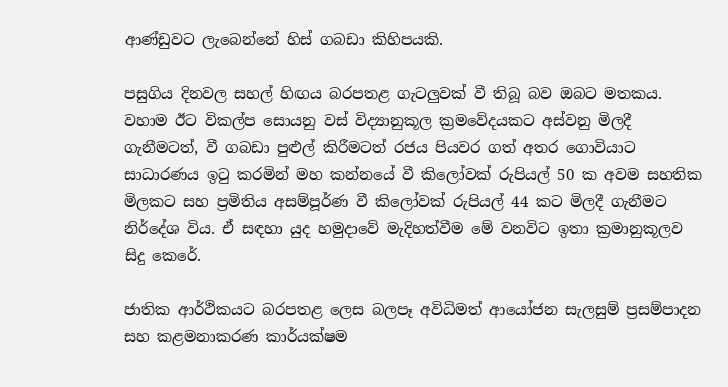ආණ්ඩුවට ලැබෙන්නේ හිස් ගබඩා කිහිපයකි.

පසුගිය දිනවල සහල් හිඟය බරපතළ ගැටලුවක් වී තිබූ බව ඔබට මතකය. වහාම ඊට විකල්ප සොයනු වස් විද්‍යානුකූල ක්‍රමවේදයකට අස්වනු මිලදී ගැනීමටත්, වී ගබඩා පුළුල් කිරීමටත් රජය පියවර ගත් අතර ගොවියාට සාධාරණය ඉටු කරමින් මහ කන්නයේ වී කිලෝවක් රුපියල් 50 ක අවම සහතික මිලකට සහ ප්‍රමිතිය අසම්පූර්ණ වී කිලෝවක් රුපියල් 44 කට මිලදී ගැනීමට නිර්දේශ විය. ඒ සඳහා යුද හමුදාවේ මැදිහත්වීම මේ වනවිට ඉතා ක්‍රමානුකූලව සිදු කෙරේ.

ජාතික ආර්ථිකයට බරපතළ ලෙස බලපෑ අවිධිමත් ආයෝජන සැලසුම් ප්‍රසම්පාදන සහ කළමනාකරණ කාර්යක්ෂම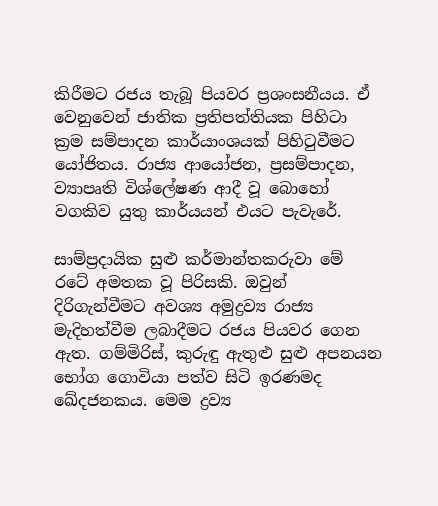කිරීමට රජය තැබූ පියවර ප්‍රශංසනීයය. ඒ වෙනුවෙන් ජාතික ප්‍රතිපත්තියක පිහිටා ක්‍රම සම්පාදන කාර්යාංශයක් පිහිටුවීමට යෝජිතය. රාජ්‍ය ආයෝජන, ප්‍රසම්පාදන, ව්‍යාපෘති විශ්ලේෂණ ආදී වූ බොහෝ වගකිව යුතු කාර්යයන් එයට පැවැරේ.

සාම්ප්‍රදායික සුළු කර්මාන්තකරුවා මේ රටේ අමතක වූ පිරිසකි. ඔවුන් දිරිගැන්වීමට අවශ්‍ය අමුද්‍රව්‍ය රාජ්‍ය මැදිහත්වීම ලබාදීමට රජය පියවර ගෙන ඇත. ගම්මිරිස්, කුරුඳු ඇතුළු සුළු අපනයන භෝග ගොවියා පත්ව සිටි ඉරණමද ඛේදජනකය. මෙම ද්‍රව්‍ය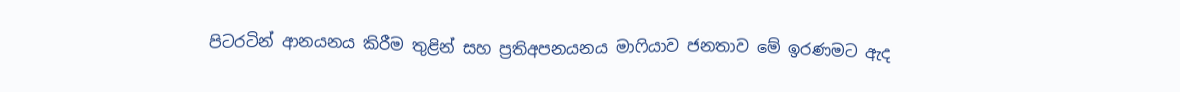පිටරටින් ආනයනය කිරීම තුළින් සහ ප්‍රතිඅපනයනය මාෆියාව ජනතාව මේ ඉරණමට ඇද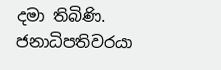දමා තිබිණි. ජනාධිපතිවරයා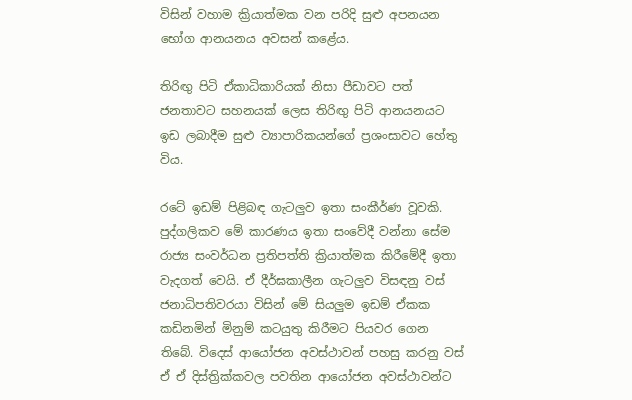විසින් වහාම ක්‍රියාත්මක වන පරිදි සුළු අපනයන භෝග ආනයනය අවසන් කළේය.

තිරිඟු පිටි ඒකාධිකාරියක් නිසා පීඩාවට පත් ජනතාවට සහනයක් ලෙස තිරිඟු පිටි ආනයනයට ඉඩ ලබාදීම සුළු ව්‍යාපාරිකයන්ගේ ප්‍රශංසාවට හේතු විය.

රටේ ඉඩම් පිළිබඳ ගැටලුව ඉතා සංකීර්ණ වූවකි. පුද්ගලිකව මේ කාරණය ඉතා සංවේදී වන්නා සේම රාජ්‍ය සංවර්ධන ප්‍රතිපත්ති ක්‍රියාත්මක කිරීමේදී ඉතා වැදගත් වෙයි. ඒ දීර්ඝකාලීන ගැටලුව විසඳනු වස් ජනාධිපතිවරයා විසින් මේ සියලුම ඉඩම් ඒකක කඩිනමින් මිනුම් කටයුතු කිරීමට පියවර ගෙන තිබේ. විදෙස් ආයෝජන අවස්ථාවන් පහසු කරනු වස් ඒ ඒ දිස්ත්‍රික්කවල පවතින ආයෝජන අවස්ථාවන්ට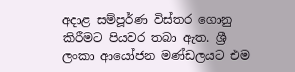අදාළ සම්පූර්ණ විස්තර ගොනු කිරීමට පියවර තබා ඇත. ශ්‍රී ලංකා ආයෝජන මණ්ඩලයට එම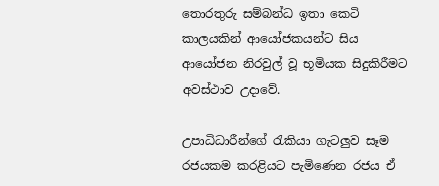තොරතුරු සම්බන්ධ ඉතා කෙටි කාලයකින් ආයෝජකයන්ට සිය ආයෝජන නිරවුල් වූ භූමියක සිදුකිරීමට අවස්ථාව උදාවේ.

උපාධිධාරීන්ගේ රැකියා ගැටලුව සෑම රජයකම කරළියට පැමිණෙන රජය ඒ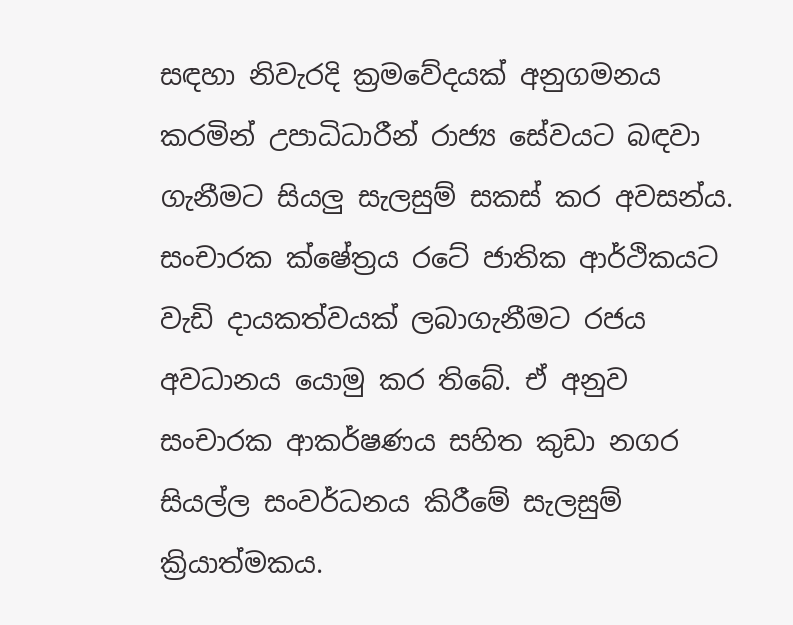සඳහා නිවැරදි ක්‍රමවේදයක් අනුගමනය කරමින් උපාධිධාරීන් රාජ්‍ය සේවයට බඳවා ගැනීමට සියලු සැලසුම් සකස් කර අවසන්ය. සංචාරක ක්ෂේත්‍රය රටේ ජාතික ආර්ථිකයට වැඩි දායකත්වයක් ලබාගැනීමට රජය අවධානය යොමු කර තිබේ. ඒ අනුව සංචාරක ආකර්ෂණය සහිත කුඩා නගර සියල්ල සංවර්ධනය කිරීමේ සැලසුම් ක්‍රියාත්මකය.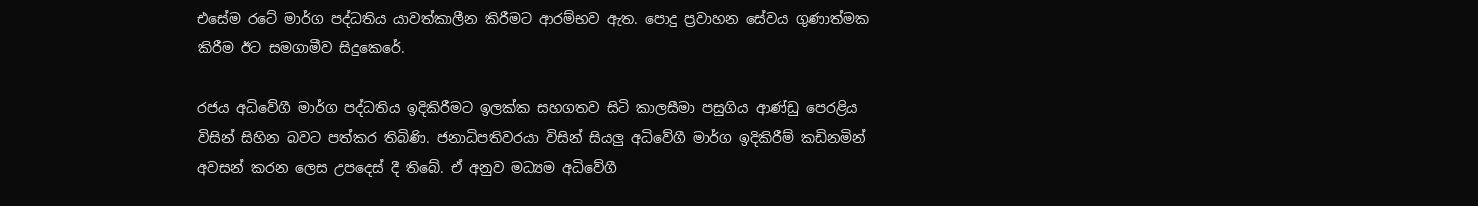එසේම රටේ මාර්ග පද්ධතිය යාවත්කාලීන කිරීමට ආරම්භව ඇත. පොදු ප්‍රවාහන සේවය ගුණාත්මක කිරීම ඊට සමගාමීව සිදුකෙරේ.

රජය අධිවේගී මාර්ග පද්ධතිය ඉදිකිරීමට ඉලක්ක සහගතව සිටි කාලසීමා පසුගිය ආණ්ඩු පෙරළිය විසින් සිහින බවට පත්කර තිබිණි. ජනාධිපතිවරයා විසින් සියලු අධිවේගී මාර්ග ඉදිකිරීම් කඩිනමින් අවසන් කරන ලෙස උපදෙස් දී තිබේ. ඒ අනුව මධ්‍යම අධිවේගී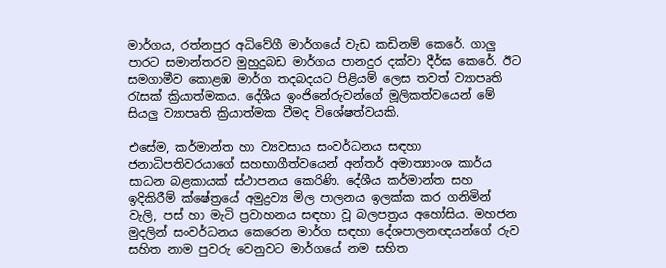මාර්ගය, රත්නපුර අධිවේගී මාර්ගයේ වැඩ කඩිනම් කෙරේ. ගාලු පාරට සමාන්තරව මුහුදුබඩ මාර්ගය පානදුර දක්වා දීර්ඝ කෙරේ. ඊට සමගාමීව කොළඹ මාර්ග තදබදයට පිළියම් ලෙස තවත් ව්‍යාපෘති රැසක් ක්‍රියාත්මකය. දේශීය ඉංජිනේරුවන්ගේ මූලිකත්වයෙන් මේ සියලු ව්‍යාපෘති ක්‍රියාත්මක වීමද විශේෂත්වයකි.

එසේම, කර්මාන්ත හා ව්‍යවසාය සංවර්ධනය සඳහා ජනාධිපතිවරයාගේ සහභාගීත්වයෙන් අන්තර් අමාත්‍යාංශ කාර්ය සාධන බළකායක් ස්ථාපනය කෙරිණි. දේශීය කර්මාන්ත සහ ඉදිකිරීම් ක්ෂේත්‍රයේ අමුද්‍රව්‍ය මිල පාලනය ඉලක්ක කර ගනිමින් වැලි, පස් හා මැටි ප්‍රවාහනය සඳහා වූ බලපත්‍රය අහෝසිය. මහජන මුදලින් සංවර්ධනය කෙරෙන මාර්ග සඳහා දේශපාලනඥයන්ගේ රුව සහිත නාම පුවරු වෙනුවට මාර්ගයේ නම සහිත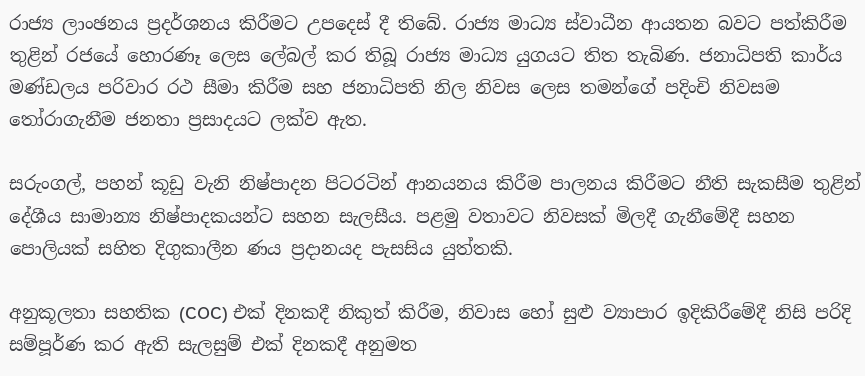රාජ්‍ය ලාංඡනය ප්‍රදර්ශනය කිරීමට උපදෙස් දී තිබේ. රාජ්‍ය මාධ්‍ය ස්වාධීන ආයතන බවට පත්කිරීම තුළින් රජයේ හොරණෑ ලෙස ලේබල් කර තිබූ රාජ්‍ය මාධ්‍ය යුගයට තිත තැබිණ. ජනාධිපති කාර්ය මණ්ඩලය පරිවාර රථ සීමා කිරීම සහ ජනාධිපති නිල නිවස ලෙස තමන්ගේ පදිංචි නිවසම තෝරාගැනීම ජනතා ප්‍රසාදයට ලක්ව ඇත.

සරුංගල්, පහන් කූඩු වැනි නිෂ්පාදන පිටරටින් ආනයනය කිරීම පාලනය කිරීමට නීති සැකසීම තුළින් දේශීය සාමාන්‍ය නිෂ්පාදකයන්ට සහන සැලසීය. පළමු වතාවට නිවසක් මිලදී ගැනීමේදී සහන පොලියක් සහිත දිගුකාලීන ණය ප්‍රදානයද පැසසිය යුත්තකි.

අනුකූලතා සහතික (COC) එක් දිනකදී නිකුත් කිරීම, නිවාස හෝ සුළු ව්‍යාපාර ඉදිකිරීමේදී නිසි පරිදි සම්පූර්ණ කර ඇති සැලසුම් එක් දිනකදී අනුමත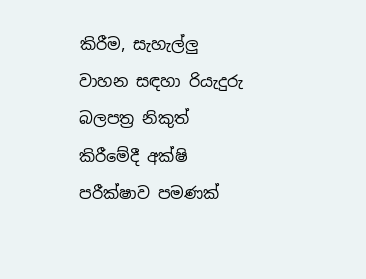කිරීම, සැහැල්ලු වාහන සඳහා රියැදුරු බලපත්‍ර නිකුත් කිරීමේදී අක්ෂි පරීක්ෂාව පමණක්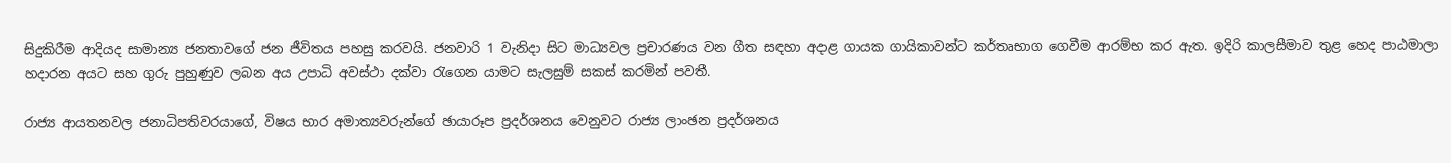සිදුකිරීම ආදියද සාමාන්‍ය ජනතාවගේ ජන ජීවිතය පහසු කරවයි. ජනවාරි 1 වැනිදා සිට මාධ්‍යවල ප්‍රචාරණය වන ගීත සඳහා අදාළ ගායක ගායිකාවන්ට කර්තෘභාග ගෙවීම ආරම්භ කර ඇත. ඉදිරි කාලසීමාව තුළ හෙද පාඨමාලා හදාරන අයට සහ ගුරු පුහුණුව ලබන අය උපාධි අවස්ථා දක්වා රැගෙන යාමට සැලසුම් සකස් කරමින් පවතී.

රාජ්‍ය ආයතනවල ජනාධිපතිවරයාගේ, විෂය භාර අමාත්‍යවරුන්ගේ ඡායාරූප ප්‍රදර්ශනය වෙනුවට රාජ්‍ය ලාංඡන ප්‍රදර්ශනය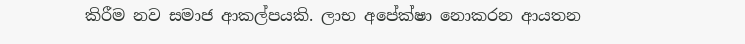කිරීම නව සමාජ ආකල්පයකි. ලාභ අපේක්ෂා නොකරන ආයතන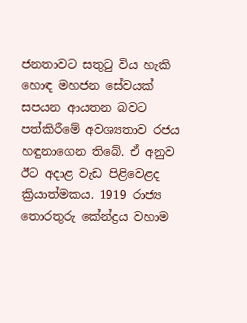ජනතාවට සතුටු විය හැකි හොඳ මහජන සේවයක් සපයන ආයතන බවට පත්කිරීමේ අවශ්‍යතාව රජය හඳුනාගෙන තිබේ. ඒ අනුව ඊට අදාළ වැඩ පිළිවෙළද ක්‍රියාත්මකය. 1919 රාජ්‍ය තොරතුරු කේන්ද්‍රය වහාම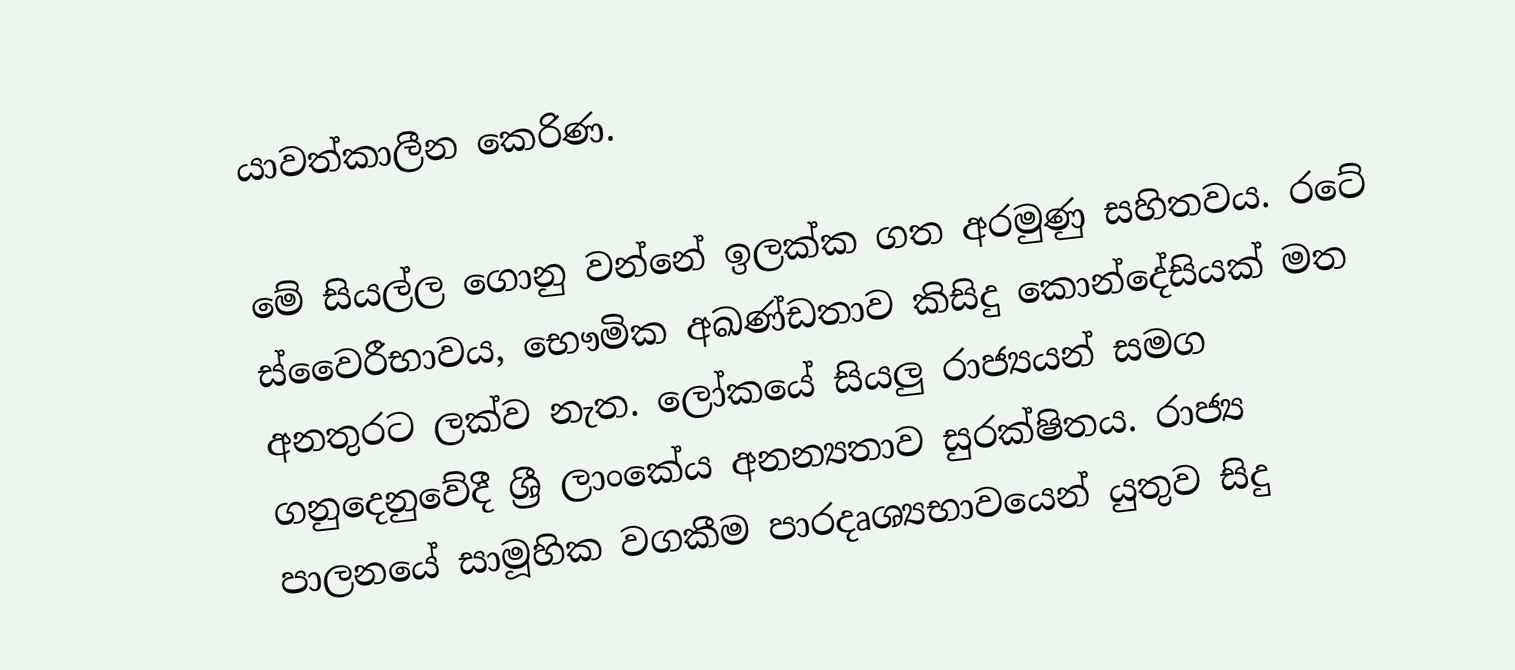යාවත්කාලීන කෙරිණ.

මේ සියල්ල ගොනු වන්නේ ඉලක්ක ගත අරමුණු සහිතවය. රටේ ස්වෛරීභාවය, භෞමික අඛණ්ඩතාව කිසිදු කොන්දේසියක් මත අනතුරට ලක්ව නැත. ලෝකයේ සියලු රාජ්‍යයන් සමග ගනුදෙනුවේදී ශ්‍රී ලාංකේය අනන්‍යතාව සුරක්ෂිතය. රාජ්‍ය පාලනයේ සාමූහික වගකීම පාරදෘශ්‍යභාවයෙන් යුතුව සිදු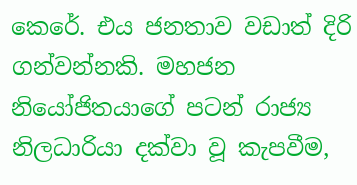කෙරේ. එය ජනතාව වඩාත් දිරි ගන්වන්නකි. මහජන නියෝජිතයාගේ පටන් රාජ්‍ය නිලධාරියා දක්වා වූ කැපවීම,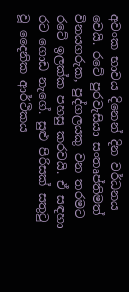අවංක භාවය දිනෙන් දින වර්ධනය වෙයි. රටේ පුරවැසියා සංතෘප්තිමත් විනයගරුක, පුද්ගලයකු වන තරමට රටේ ඉලක්ක පහසු කරවයි. ඒ සඳහා රට ගොඩ නැගේ. සුළු පිරිසක් සතුටු වූ දෛනික ආර්ථිකය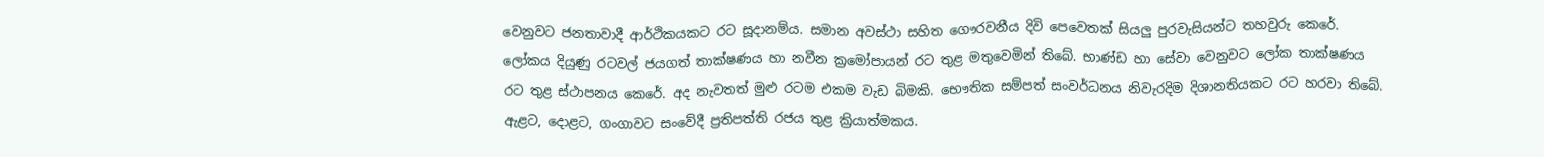වෙනුවට ජනතාවාදී ආර්ථිකයකට රට සූදානම්ය. සමාන අවස්ථා සහිත ගෞරවනීය දිවි පෙවෙතක් සියලු පුරවැසියන්ට තහවුරු කෙරේ. ලෝකය දියුණු රටවල් ජයගත් තාක්ෂණය හා නවීන ක්‍රමෝපායන් රට තුළ මතුවෙමින් තිබේ. භාණ්ඩ හා සේවා වෙනුවට ලෝක තාක්ෂණය රට තුළ ස්ථාපනය කෙරේ. අද නැවතත් මුළු රටම එකම වැඩ බිමකි. භෞතික සම්පත් සංවර්ධනය නිවැරදිම දිශානතියකට රට හරවා තිබේ. ඇළට, දොළට, ගංගාවට සංවේදී ප්‍රතිපත්ති රජය තුළ ක්‍රියාත්මකය.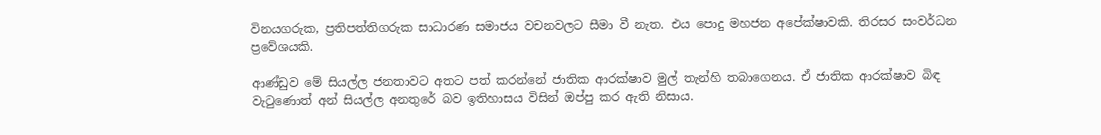විනයගරුක, ප්‍රතිපත්තිගරුක සාධාරණ සමාජය වචනවලට සීමා වී නැත. එය පොදු මහජන අපේක්ෂාවකි. තිරසර සංවර්ධන ප්‍රවේශයකි.

ආණ්ඩුව මේ සියල්ල ජනතාවට අතට පත් කරන්නේ ජාතික ආරක්ෂාව මුල් තැන්හි තබාගෙනය. ඒ ජාතික ආරක්ෂාව බිඳ වැටුණොත් අන් සියල්ල අනතුරේ බව ඉතිහාසය විසින් ඔප්පු කර ඇති නිසාය.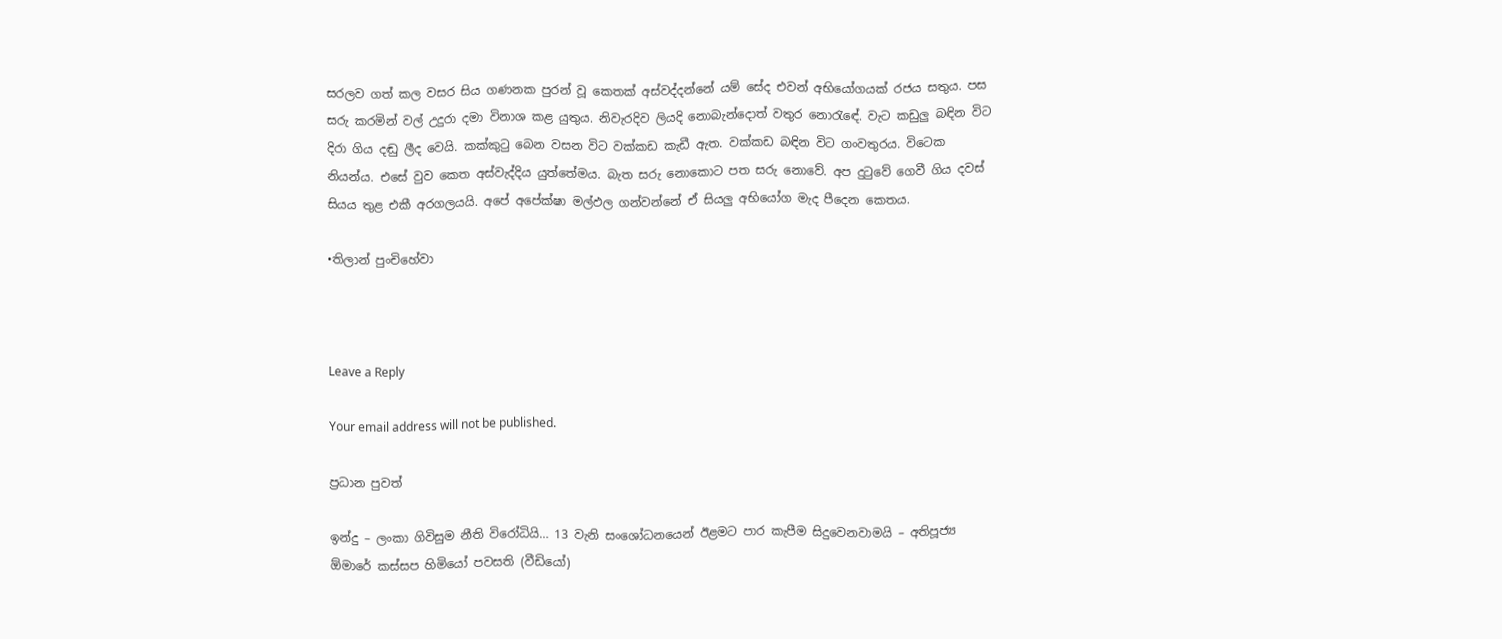සරලව ගත් කල වසර සිය ගණනක පුරන් වූ කෙතක් අස්වද්දන්නේ යම් සේද එවන් අභියෝගයක් රජය සතුය. පස සරු කරමින් වල් උදුරා දමා විනාශ කළ යුතුය. නිවැරදිව ලියදි නොබැන්දොත් වතුර නොරැඳේ. වැට කඩුලු බඳින විට දිරා ගිය දඬු ලීද වෙයි. කක්කුටු බෙන වසන විට වක්කඩ කැඩී ඇත. වක්කඩ බඳින විට ගංවතුරය. විටෙක නියන්ය. එසේ වුව කෙත අස්වැද්දිය යුත්තේමය. බැත සරු නොකොට පත සරු නොවේ. අප දුටුවේ ගෙවී ගිය දවස් සියය තුළ එකී අරගලයයි. අපේ අපේක්ෂා මල්ඵල ගන්වන්නේ ඒ සියලු අභියෝග මැද පීදෙන කෙතය.

•තිලාන් පුංචිහේවා



Leave a Reply

Your email address will not be published.

ප්‍රධාන පුවත්

ඉන්දු – ලංකා ගිවිසුම නීති විරෝධියි… 13 වැනි සංශෝධනයෙන් ඊළමට පාර කැපීම සිදුවෙනවාමයි – අතිපූජ්‍ය ඕමාරේ කස්සප හිමියෝ පවසති (වීඩියෝ)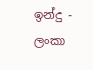ඉන්දු - ලංකා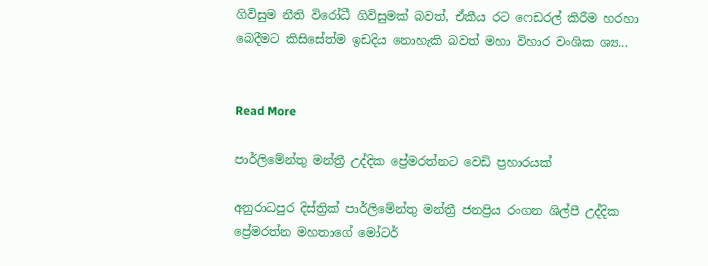ගිවිසුම නීති විරෝධී ගිවිසුමක් බවත්, ඒකීය රට ෆෙඩරල් කිරීම හරහා බෙදීමට කිසිසේත්ම ඉඩදිය නොහැකි බවත් මහා විහාර වංශික ශ්‍ය...


Read More

පාර්ලිමේන්තු මන්ත්‍රී උද්දික ප්‍රේමරත්නට වෙඩි ප්‍රහාරයක්

අනුරාධපුර දිස්ත්‍රික් පාර්ලිමේන්තු මන්ත්‍රී ජනප්‍රිය රංගන ශිල්පී උද්දික ප්‍රේමරත්න මහතාගේ මෝටර්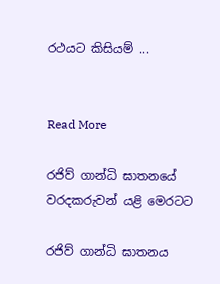රථයට කිසියම් ...


Read More

රජිව් ගාන්ධි ඝාතනයේ වරදකරුවන් යළි මෙරටට

රජිව් ගාන්ධි ඝාතනය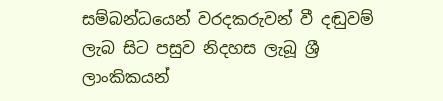සම්බන්ධයෙන් වරදකරුවන් වී දඬුවම් ලැබ සිට පසුව නිදහස ලැබූ ශ්‍රී ලාංකිකයන්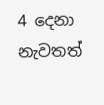4 දෙනා නැවතත්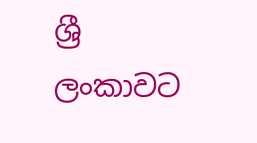ශ්‍රී ලංකාවට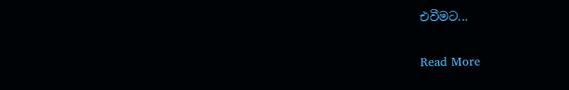එවීමට...


Read More